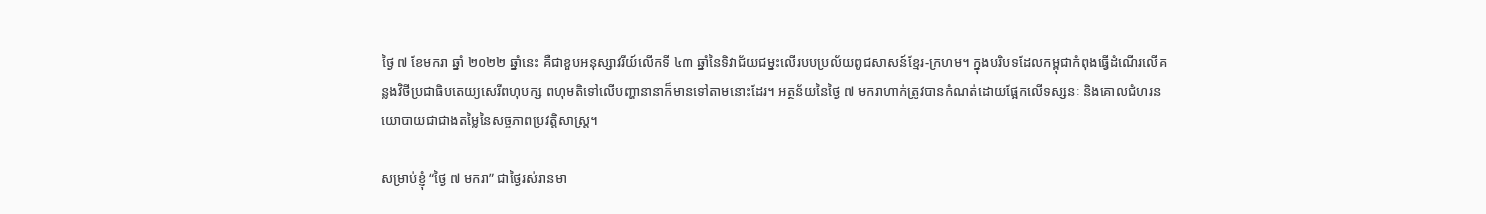ថ្ងៃ ៧ ខែមករា ឆ្នាំ ២០២២ ឆ្នាំនេះ គឺជាខួបអនុស្សាវរីយ៍លើកទី ៤៣ ឆ្នាំនៃទិវាជ័យជម្នះលើរបបប្រល័យពូជសាសន៍ខ្មែរ-ក្រហម។ ក្នុងបរិបទដែលកម្ពុជាកំពុងធ្វើដំណើរលើគន្លងវិថីប្រជាធិបតេយ្យសេរីពហុបក្ស ពហុមតិទៅលើបញ្ហានានាក៏មានទៅតាមនោះដែរ។ អត្ថន័យនៃថ្ងៃ ៧ មករាហាក់ត្រូវបានកំណត់ដោយផ្អែកលើទស្សនៈ និងគោលជំហរនយោបាយជាជាងតម្លៃនៃសច្ចភាពប្រវត្តិសាស្ត្រ។

សម្រាប់ខ្ញុំ “ថ្ងៃ ៧ មករា” ជាថ្ងៃរស់រានមា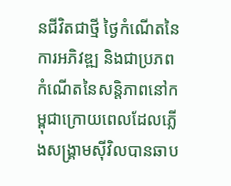នជីវិតជាថ្មី ថ្ងៃកំណើតនៃការអភិវឌ្ឍ និងជាប្រភពកំណើតនៃសន្តិភាពនៅកម្ពុជាក្រោយពេលដែលភ្លើងសង្គ្រាមស៊ីវិលបានឆាប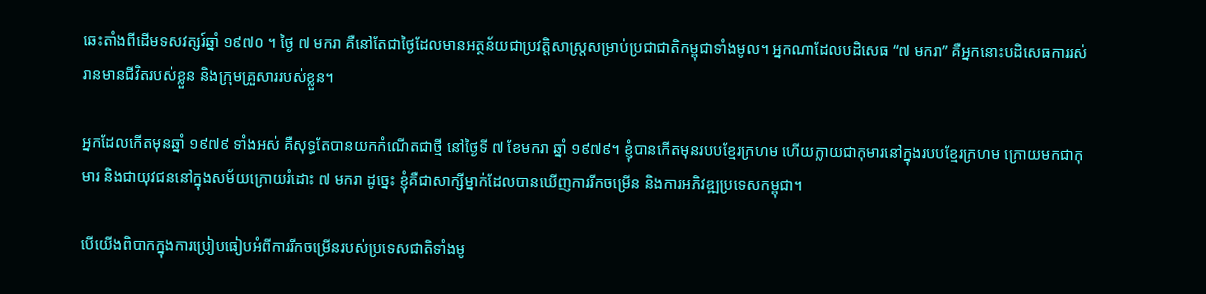ឆេះតាំងពីដើមទសវត្សរ៍ឆ្នាំ ១៩៧០ ។ ថ្ងៃ ៧ មករា គឺនៅតែជាថ្ងៃដែលមានអត្ថន័យជាប្រវត្តិសាស្ត្រសម្រាប់ប្រជាជាតិកម្ពុជាទាំងមូល។ អ្នកណាដែលបដិសេធ “៧ មករា” គឺអ្នកនោះបដិសេធការរស់រានមានជីវិតរបស់ខ្លួន និងក្រុមគ្រួសាររបស់ខ្លួន។

អ្នកដែលកើតមុនឆ្នាំ ១៩៧៩ ទាំងអស់ គឺសុទ្ធតែបានយកកំណើតជាថ្មី នៅថ្ងៃទី ៧ ខែមករា ឆ្នាំ ១៩៧៩។ ខ្ញុំបានកើតមុនរបបខ្មែរក្រហម ហើយក្លាយជាកុមារនៅក្នុងរបបខ្មែរក្រហម ក្រោយមកជាកុមារ និងជាយុវជននៅក្នុងសម័យក្រោយរំដោះ ៧ មករា ដូច្នេះ ខ្ញុំគឺជាសាក្សីម្នាក់ដែលបានឃើញការរីកចម្រើន និងការអភិវឌ្ឍប្រទេសកម្ពុជា។

បើយើងពិបាកក្នុងការប្រៀបធៀបអំពីការរីកចម្រើនរបស់ប្រទេសជាតិទាំងមូ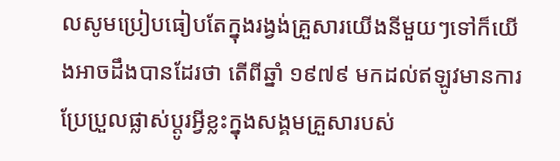លសូមប្រៀបធៀបតែក្នុងរង្វង់គ្រួសារយើងនីមួយៗទៅក៏យើងអាចដឹងបានដែរថា តើពីឆ្នាំ ១៩៧៩ មកដល់ឥឡូវមានការប្រែប្រួលផ្លាស់ប្តូរអ្វីខ្លះក្នុងសង្គមគ្រួសារបស់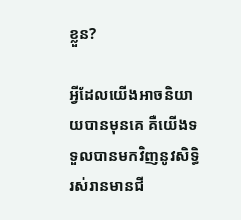ខ្លួន?

អ្វីដែលយើងអាចនិយាយបានមុនគេ គឺយើងទទួលបានមកវិញនូវសិទ្ធិរស់រានមានជី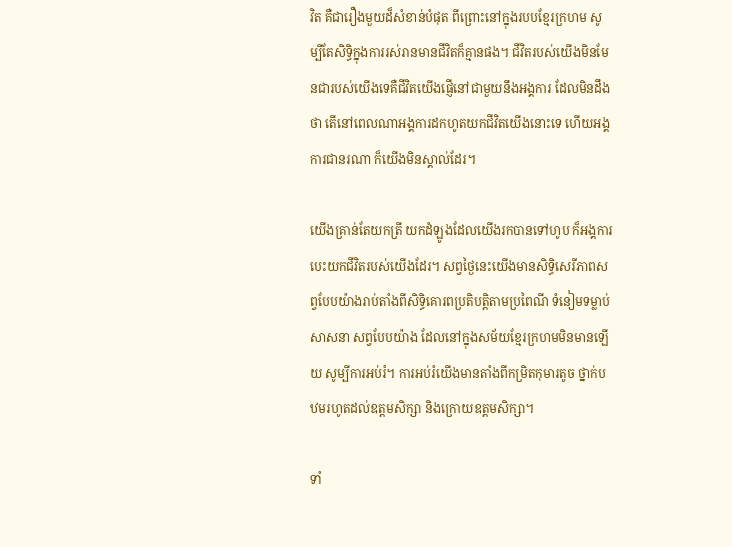វិត គឺជារឿងមួយដ៏សំខាន់បំផុត ពីព្រោះនៅក្នុងរបបខ្មែរក្រហម សូម្បីតែសិទ្ធិក្នុងការរស់រានមានជីវិតក៏គ្មានផង។ ជីវិតរបស់យើងមិនមែនជារបស់យើងទេគឺជីវិតយើងផ្ញើនៅជាមួយនឹងអង្គការ ដែលមិនដឹងថា តើនៅពេលណាអង្គការដកហូតយកជីវិតយើងនោះទេ ហើយអង្គការជានរណា ក៏យើងមិនស្គាល់ដែរ។

យើងគ្រាន់តែយកត្រី យកដំឡូងដែលយើងរកបានទៅហូប ក៏អង្គការបេះយកជីវិតរបស់យើងដែរ។ សព្វថ្ងៃនេះយើងមានសិទ្ធិសេរីភាពសព្វបែបយ៉ាងរាប់តាំងពីសិទ្ធិគោរពប្រតិបត្តិតាមប្រពៃណី ទំនៀមទម្លាប់ សាសនា សព្វបែបយ៉ាង ដែលនៅក្នុងសម័យខ្មែរក្រហមមិនមានឡើយ សូម្បីការអប់រំ។ ការអប់រំយើងមានតាំងពីកម្រិតកុមារតូច ថ្នាក់បឋមរហូតដល់ឧត្តមសិក្សា និងក្រោយឧត្តមសិក្សា។

ទាំ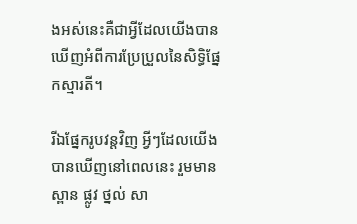ងអស់នេះគឺជាអ្វីដែលយើងបានឃើញអំពីការប្រែប្រួលនៃសិទ្ធិផ្នែកស្មារតី។

រីឯផ្នែករូបវន្តវិញ អ្វីៗដែលយើងបានឃើញនៅពេលនេះ រួមមានស្ពាន ផ្លូវ ថ្នល់ សា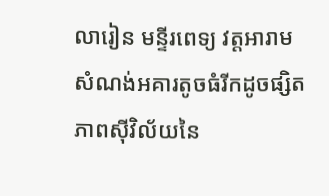លារៀន មន្ទីរពេទ្យ វត្តអារាម សំណង់អគារតូចធំរីកដូចផ្សិត ភាពស៊ីវិល័យនៃ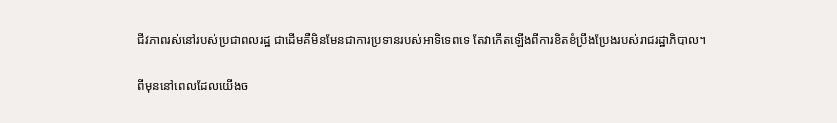ជីវភាពរស់នៅរបស់ប្រជាពលរដ្ឋ ជាដើមគឺមិនមែនជាការប្រទានរបស់អាទិទេពទេ តែវាកើតឡើងពីការខិតខំប្រឹងប្រែងរបស់រាជរដ្ឋាភិបាល។

ពីមុននៅពេលដែលយើងច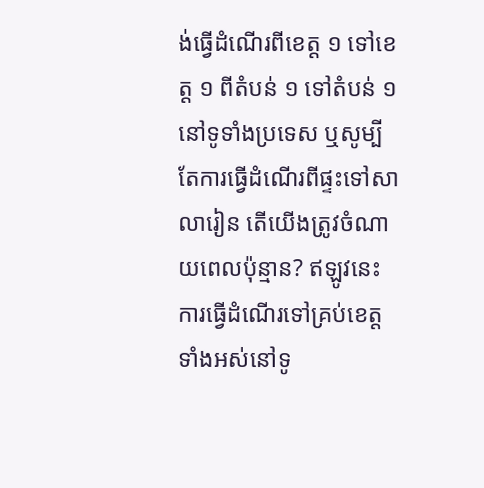ង់ធ្វើដំណើរពីខេត្ត ១ ទៅខេត្ត ១ ពីតំបន់ ១ ទៅតំបន់ ១ នៅទូទាំងប្រទេស ឬសូម្បីតែការធ្វើដំណើរពីផ្ទះទៅសាលារៀន តើយើងត្រូវចំណាយពេលប៉ុន្មាន? ឥឡូវនេះការធ្វើដំណើរទៅគ្រប់ខេត្តទាំងអស់នៅទូ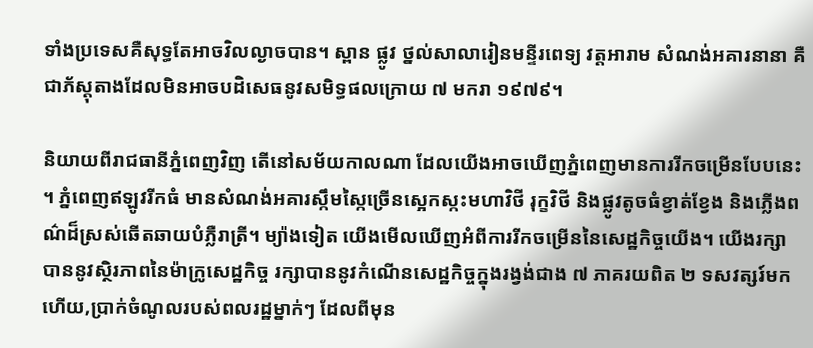ទាំងប្រទេសគឺសុទ្ធតែអាចវិលល្ងាចបាន។ ស្ពាន ផ្លូវ ថ្នល់សាលារៀនមន្ទីរពេទ្យ វត្តអារាម សំណង់អគារនានា គឺជាភ័ស្តុតាងដែលមិនអាចបដិសេធនូវសមិទ្ធផលក្រោយ ៧ មករា ១៩៧៩។

និយាយពីរាជធានីភ្នំពេញវិញ តើនៅសម័យកាលណា ដែលយើងអាចឃើញភ្នំពេញមានការរីកចម្រើនបែបនេះ។ ភ្នំពេញឥឡូវរីកធំ មានសំណង់អគារស្កឹមស្កៃច្រើនស្អេកស្កះមហាវិថី រុក្ខវិថី និងផ្លូវតូចធំខ្វាត់ខ្វែង និងភ្លើងពណ៌ដ៏ស្រស់ឆើតឆាយបំភ្លឺរាត្រី។ ម្យ៉ាងទៀត យើងមើលឃើញអំពីការរីកចម្រើននៃសេដ្ឋកិច្ចយើង។ យើងរក្សាបាននូវស្ថិរភាពនៃម៉ាក្រូសេដ្ឋកិច្ច រក្សាបាននូវកំណើនសេដ្ឋកិច្ចក្នុងរង្វង់ជាង ៧ ភាគរយពិត ២ ទសវត្សរ៍មកហើយ,ប្រាក់ចំណូលរបស់ពលរដ្ឋម្នាក់ៗ ដែលពីមុន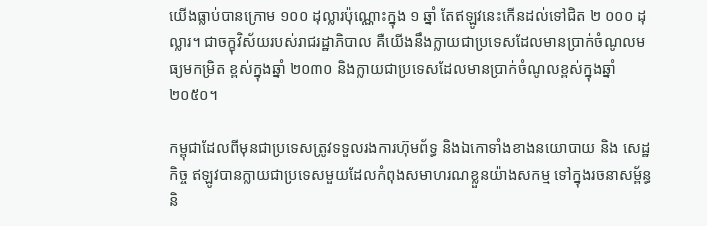យើងធ្លាប់បានក្រោម ១០០ ដុល្លារប៉ុណ្ណោះក្នុង ១ ឆ្នាំ តែឥឡូវនេះកើនដល់ទៅជិត ២ ០០០ ដុល្លារ។ ជាចក្ខុវិស័យរបស់រាជរដ្ឋាភិបាល គឺយើងនឹងក្លាយជាប្រទេសដែលមានប្រាក់ចំណូលមធ្យមកម្រិត ខ្ពស់ក្នុងឆ្នាំ ២០៣០ និងក្លាយជាប្រទេសដែលមានប្រាក់ចំណូលខ្ពស់ក្នុងឆ្នាំ ២០៥០។

កម្ពុជាដែលពីមុនជាប្រទេសត្រូវទទួលរងការហ៊ុមព័ទ្ធ និងឯកោទាំងខាងនយោបាយ និង សេដ្ឋកិច្ច ឥឡូវបានក្លាយជាប្រទេសមួយដែលកំពុងសមាហរណខ្លួនយ៉ាងសកម្ម ទៅក្នុងរចនាសម្ព័ន្ធ និ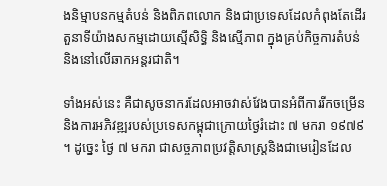ងនិម្មាបនកម្មតំបន់ និងពិភពលោក និងជាប្រទេសដែលកំពុងតែដើរតួនាទីយ៉ាងសកម្មដោយស្មើសិទ្ធិ និងស្មើភាព ក្នុងគ្រប់កិច្ចការតំបន់ និងនៅលើឆាកអន្តរជាតិ។

ទាំងអស់នេះ គឺជាសូចនាករដែលអាចវាស់វែងបានអំពីការរីកចម្រើន និងការអភិវឌ្ឍរបស់ប្រទេសកម្ពុជាក្រោយថ្ងៃរំដោះ ៧ មករា ១៩៧៩។ ដូច្នេះ ថ្ងៃ ៧ មករា ជាសច្ចភាពប្រវត្តិសាស្ត្រនិងជាមេរៀនដែល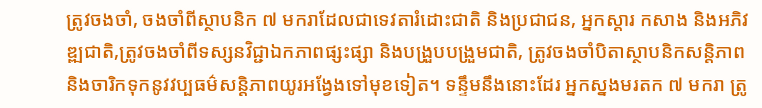ត្រូវចងចាំ, ចងចាំពីស្ថាបនិក ៧ មករាដែលជាទេវតារំដោះជាតិ និងប្រជាជន, អ្នកស្តារ កសាង និងអភិវឌ្ឍជាតិ,ត្រូវចងចាំពីទស្សនវិជ្ជាឯកភាពផ្សះផ្សា និងបង្រួបបង្រួមជាតិ, ត្រូវចងចាំបិតាស្ថាបនិកសន្តិភាព និងចារិកទុកនូវវប្បធម៌សន្តិភាពយូរអង្វែងទៅមុខទៀត។ ទន្ទឹមនឹងនោះដែរ អ្នកស្នងមរតក ៧ មករា ត្រូ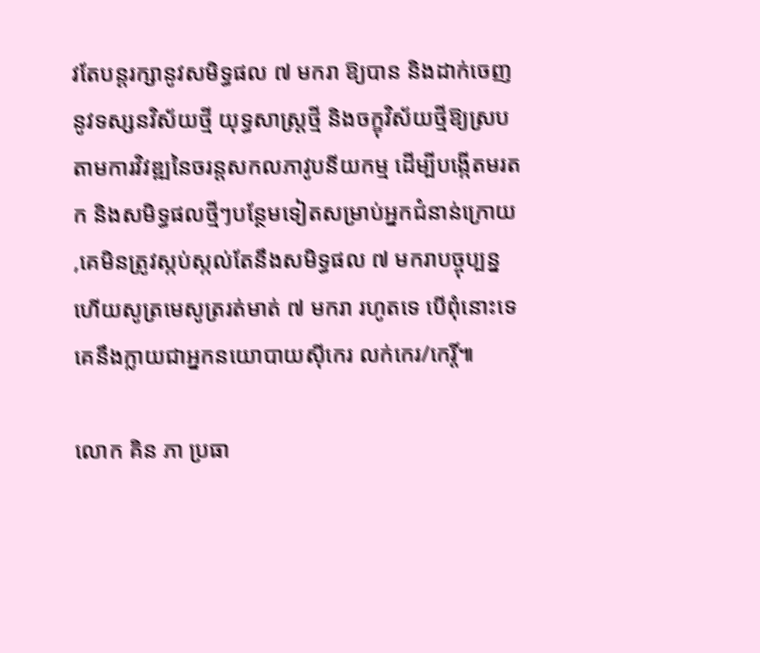វតែបន្តរក្សានូវសមិទ្ធផល ៧ មករា ឱ្យបាន និងដាក់ចេញនូវទស្សនវិស័យថ្មី យុទ្ធសាស្ត្រថ្មី និងចក្ខុវិស័យថ្មីឱ្យស្របតាមការវិវឌ្ឍនៃចរន្តសកលភាវូបនីយកម្ម ដើម្បីបង្កើតមរតក និងសមិទ្ធផលថ្មីៗបន្ថែមទៀតសម្រាប់អ្នកជំនាន់ក្រោយ,គេមិនត្រូវស្កប់ស្កល់តែនឹងសមិទ្ធផល ៧ មករាបច្ចុប្បន្ន ហើយសូត្រមេសូត្ររត់មាត់ ៧ មករា រហូតទេ បើពុំនោះទេ គេនឹងក្លាយជាអ្នកនយោបាយស៊ីកេរ លក់កេរ/កេរ្តិ៍៕

លោក គិន ភា ប្រធា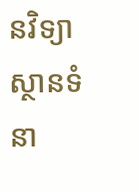នវិទ្យាស្ថានទំនា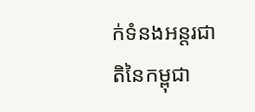ក់ទំនងអន្តរជាតិនៃកម្ពុជា